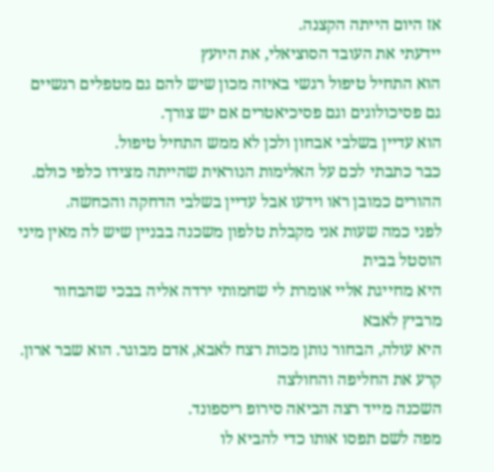אז היום הייתה הקצנה.
יידעתי את העובד הסוציאלי, את היועץ
הוא התחיל טיפול רגשי באיזה מכון שיש להם גם מטפלים רגשיים גם פסיכולוגים וגם פסיכיאטרים אם יש צורך.
הוא עדיין בשלבי אבחון ולכן לא ממש התחיל טיפול.
כבר כתבתי לכם על האלימות הנוראית שהייתה מצידו כלפי כולם. ההורים כמובן ראו וידעו אבל עדיין בשלבי הדחקה והכחשה.
לפני כמה שעות אני מקבלת טלפון משכנה בבניין שיש לה מאין מיני הוסטל בבית
היא מחייגת אליי אומרת לי שחמותי ירדה אליה בבכי שהבחור מרביץ לאבא
היא עולה, הבחור נותן מכות רצח לאבא, אדם מבוגר. הוא שבר ארון. קרע את החליפה והחולצה
השכנה מייד רצה הביאה סירופ ריספונד.
מפה לשם תפסו אותו כדי להביא לו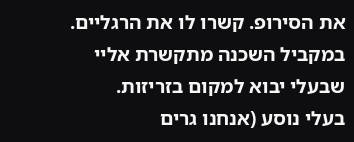את הסירופ. קשרו לו את הרגליים.
במקביל השכנה מתקשרת אליי שבעלי יבוא למקום בזריזות.
בעלי נוסע (אנחנו גרים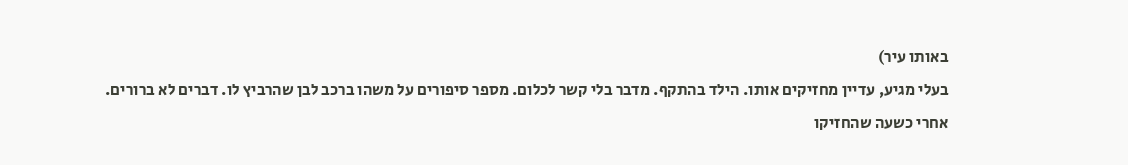באותו עיר)
בעלי מגיע, עדיין מחזיקים אותו. הילד בהתקף. מדבר בלי קשר לכלום. מספר סיפורים על משהו ברכב לבן שהרביץ לו. דברים לא ברורים.
אחרי כשעה שהחזיקו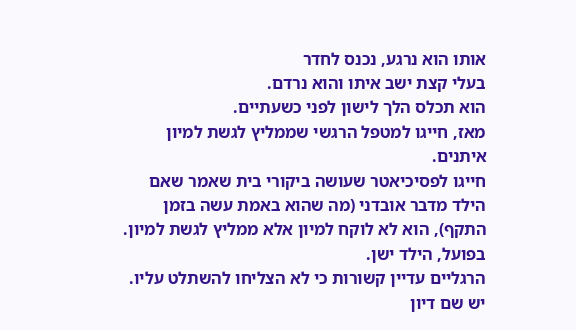אותו הוא נרגע, נכנס לחדר
בעלי קצת ישב איתו והוא נרדם.
הוא תכלס הלך לישון לפני כשעתיים.
מאז, חייגו למטפל הרגשי שממליץ לגשת למיון איתנים.
חייגו לפסיכיאטר שעושה ביקורי בית שאמר שאם הילד מדבר אובדני (מה שהוא באמת עשה בזמן התקף), הוא לא לוקח למיון אלא ממליץ לגשת למיון.
בפועל, הילד ישן.
הרגליים עדיין קשורות כי לא הצליחו להשתלט עליו.
יש שם דיון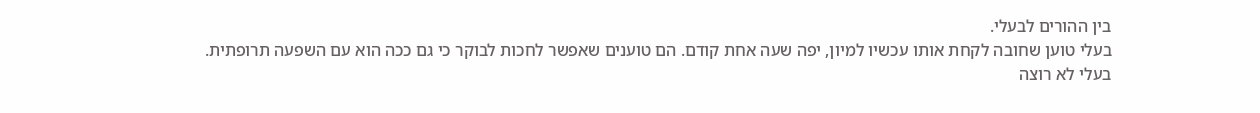בין ההורים לבעלי.
בעלי טוען שחובה לקחת אותו עכשיו למיון, יפה שעה אחת קודם. הם טוענים שאפשר לחכות לבוקר כי גם ככה הוא עם השפעה תרופתית.
בעלי לא רוצה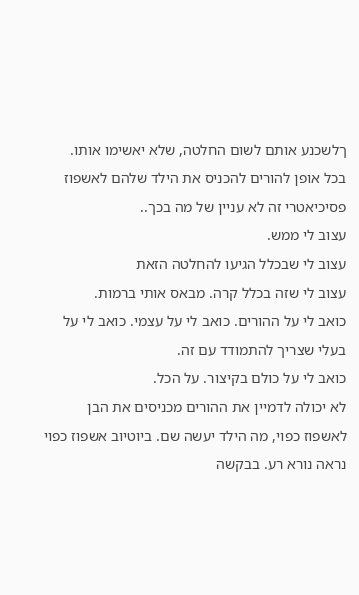ךלשכנע אותם לשום החלטה, שלא יאשימו אותו.
בכל אופן להורים להכניס את הילד שלהם לאשפוז פסיכיאטרי זה לא עניין של מה בכך..
עצוב לי ממש.
עצוב לי שבכלל הגיעו להחלטה הזאת
עצוב לי שזה בכלל קרה. מבאס אותי ברמות.
כואב לי על ההורים. כואב לי על עצמי. כואב לי על בעלי שצריך להתמודד עם זה.
כואב לי על כולם בקיצור. על הכל.
לא יכולה לדמיין את ההורים מכניסים את הבן לאשפוז כפוי, מה הילד יעשה שם. ביוטיוב אשפוז כפוי נראה נורא רע. בבקשה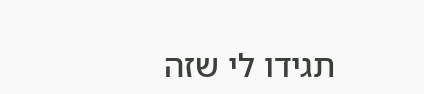תגידו לי שזה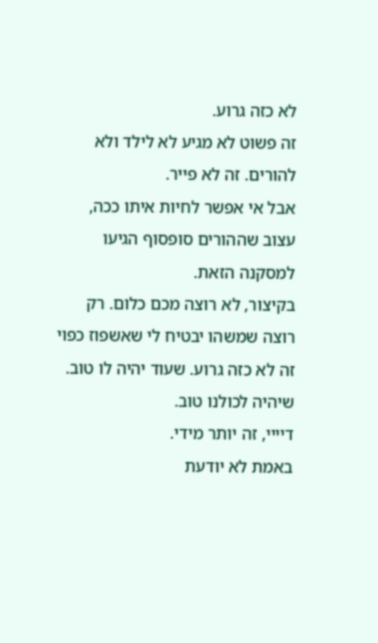לא כזה גרוע.
זה פשוט לא מגיע לא לילד ולא להורים. זה לא פייר.
אבל אי אפשר לחיות איתו ככה, עצוב שההורים סופסוף הגיעו למסקנה הזאת.
בקיצור, לא רוצה מכם כלום. רק רוצה שמשהו יבטיח לי שאשפוז כפוי זה לא כזה גרוע. שעוד יהיה לו טוב.
שיהיה לכולנו טוב.
דיייי, זה יותר מידי.
באמת לא יודעת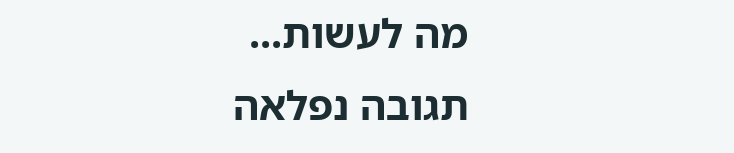מה לעשות...
תגובה נפלאה